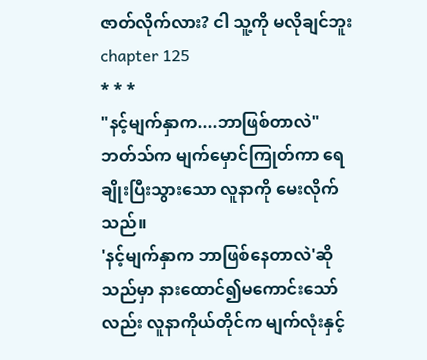ဇာတ်လိုက်လား? ငါ သူ့ကို မလိုချင်ဘူး chapter 125
* * *
"နင့်မျက်နှာက....ဘာဖြစ်တာလဲ"
ဘတ်သ်က မျက်မှောင်ကြုတ်ကာ ရေချိုးပြီးသွားသော လူနာကို မေးလိုက်သည်။
'နင့်မျက်နှာက ဘာဖြစ်နေတာလဲ'ဆိုသည်မှာ နားထောင်၍မကောင်းသော်လည်း လူနာကိုယ်တိုင်က မျက်လုံးနှင့်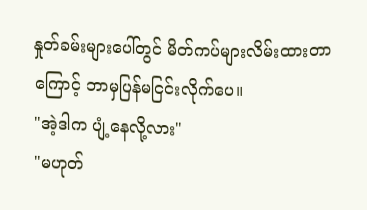နှုတ်ခမ်းများပေါ်တွင် မိတ်ကပ်များလိမ်းထားတာကြောင့် ဘာမှပြန်မငြင်းလိုက်ပေ။
"အဲ့ဒါက ပျံ့နေလို့လား"
"မဟုတ်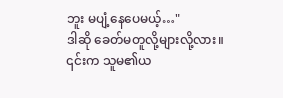ဘူး မပျံ့နေပေမယ့်…"
ဒါဆို ခေတ်မတူလို့များလို့လား။
၎င်းက သူမ၏ယ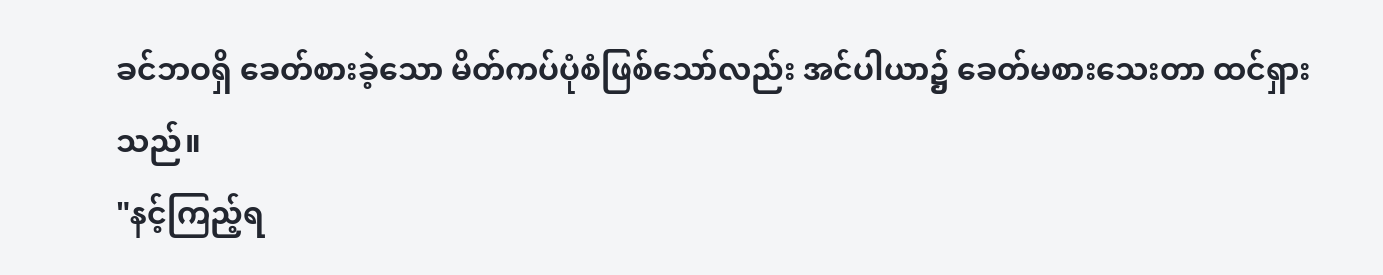ခင်ဘဝရှိ ခေတ်စားခဲ့သော မိတ်ကပ်ပုံစံဖြစ်သော်လည်း အင်ပါယာ၌ ခေတ်မစားသေးတာ ထင်ရှားသည်။
"နင့်ကြည့်ရ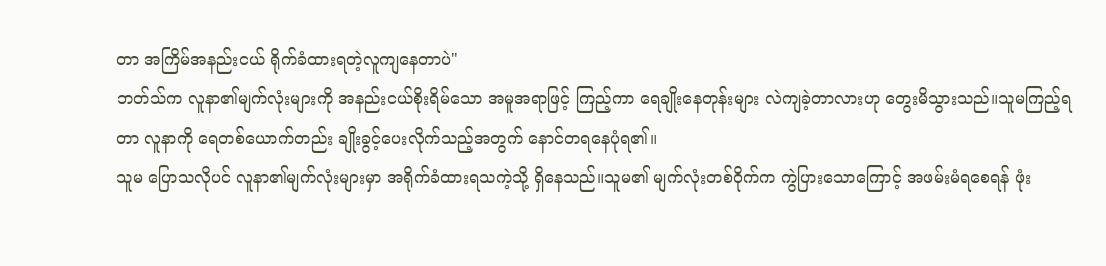တာ အကြိမ်အနည်းငယ် ရိုက်ခံထားရတဲ့လူကျနေတာပဲ"
ဘတ်သ်က လူနာ၏မျက်လုံးများကို အနည်းငယ်စိုးရိမ်သော အမူအရာဖြင့် ကြည့်ကာ ရေချိုးနေတုန်းများ လဲကျခဲ့တာလားဟု တွေးမိသွားသည်။သူမကြည့်ရတာ လူနာကို ရေတစ်ယောက်တည်း ချိုးခွင့်ပေးလိုက်သည့်အတွက် နောင်တရနေပုံရ၏။
သူမ ပြောသလိုပင် လူနာ၏မျက်လုံးများမှာ အရိုက်ခံထားရသကဲ့သို့ ရှိနေသည်။သူမ၏ မျက်လုံးတစ်ဝိုက်က ကွဲပြားသောကြောင့် အဖမ်းမံရစေရန် ဖုံး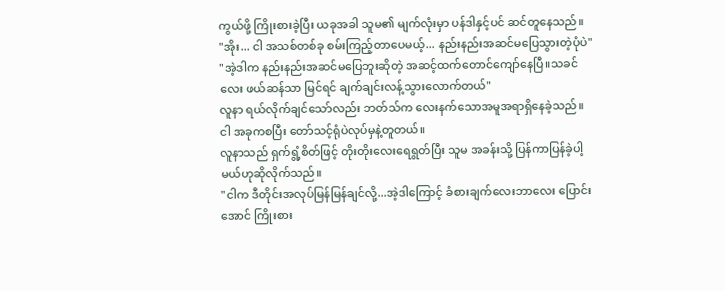ကွယ်ဖို့ ကြိုးစားခဲ့ပြီး ယခုအခါ သူမ၏ မျက်လုံးမှာ ပန်ဒါနှင့်ပင် ဆင်တူနေသည်။
"အိုး... ငါ အသစ်တစ်ခု စမ်းကြည့်တာပေမယ့်... နည်းနည်းအဆင်မပြေသွားတဲ့ပုံပဲ"
"အဲ့ဒါက နည်းနည်းအဆင်မပြေဘူးဆိုတဲ့ အဆင့်ထက်တောင်ကျော်နေပြီ။သခင်လေး ဖယ်ဆန်သာ မြင်ရင် ချက်ချင်းလန့်သွားလောက်တယ်"
လူနာ ရယ်လိုက်ချင်သော်လည်း ဘတ်သ်က လေးနက်သောအမူအရာရှိနေခဲ့သည်။
ငါ အခုကစပြီး တော်သင့်ရုံပဲလုပ်မှနဲ့တူတယ်။
လူနာသည် ရှက်ရွံ့စိတ်ဖြင့် တိုးတိုးလေးရေရွတ်ပြီး သူမ အခန်းသို့ ပြန်ကာပြန်ခဲ့ပါ့မယ်ဟုဆိုလိုက်သည်။
"ငါက ဒီတိုင်းအလုပ်မြန်မြန်ချင်လို့...အဲ့ဒါကြောင့် ခံစားချက်လေးဘာလေး ပြောင်းအောင် ကြိုးစား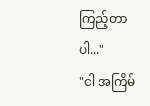ကြည့်တာပါ..."
"ငါ အကြိမ်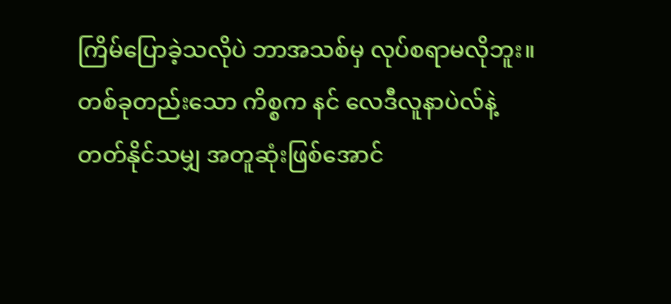ကြိမ်ပြောခဲ့သလိုပဲ ဘာအသစ်မှ လုပ်စရာမလိုဘူး။တစ်ခုတည်းသော ကိစ္စက နင် လေဒီလူနာပဲလ်နဲ့ တတ်နိုင်သမျှ အတူဆုံးဖြစ်အောင်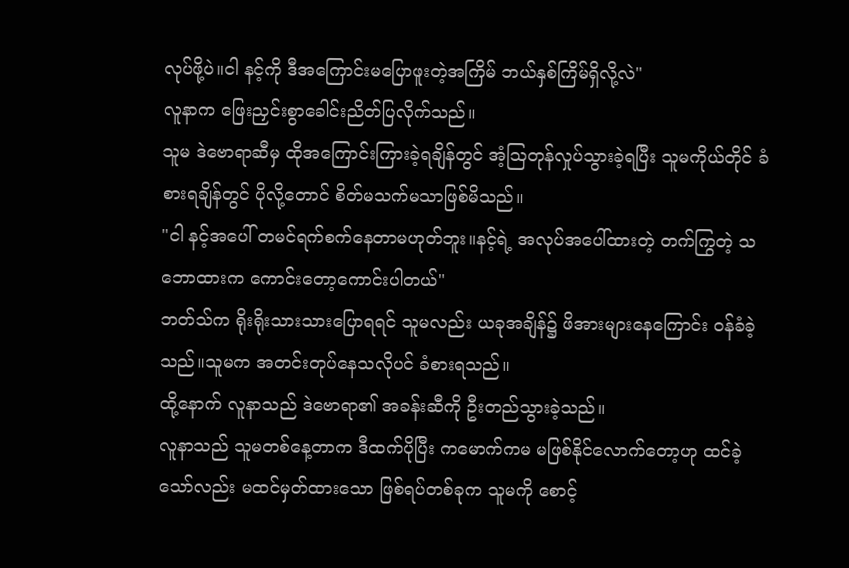လုပ်ဖို့ပဲ။ငါ နင့်ကို ဒီအကြောင်းမပြောဖူးတဲ့အကြိမ် ဘယ်နှစ်ကြိမ်ရှိလို့လဲ"
လူနာက ဖြေးညှင်းစွာခေါင်းညိတ်ပြလိုက်သည်။
သူမ ဒဲဗောရာဆီမှ ထိုအကြောင်းကြားခဲ့ရချိန်တွင် အံ့ဩတုန်လှုပ်သွားခဲ့ရပြီး သူမကိုယ်တိုင် ခံစားရချိန်တွင် ပိုလို့တောင် စိတ်မသက်မသာဖြစ်မိသည်။
"ငါ နင့်အပေါ် တမင်ရက်စက်နေတာမဟုတ်ဘူး။နင့်ရဲ့ အလုပ်အပေါ်ထားတဲ့ တက်ကြွတဲ့ သဘောထားက ကောင်းတော့ကောင်းပါတယ်"
ဘတ်သ်က ရိုးရိုးသားသားပြောရရင် သူမလည်း ယခုအချိန်၌ ဖိအားများနေကြောင်း ဝန်ခံခဲ့သည်။သူမက အတင်းတုပ်နေသလိုပင် ခံစားရသည်။
ထို့နောက် လူနာသည် ဒဲဗောရာ၏ အခန်းဆီကို ဦးတည်သွားခဲ့သည်။
လူနာသည် သူမတစ်နေ့တာက ဒီထက်ပိုပြီး ကမောက်ကမ မဖြစ်နိုင်လောက်တော့ဟု ထင်ခဲ့သော်လည်း မထင်မှတ်ထားသော ဖြစ်ရပ်တစ်ခုက သူမကို စောင့်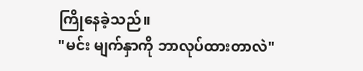ကြိုနေခဲ့သည်။
"မင်း မျက်နှာကို ဘာလုပ်ထားတာလဲ"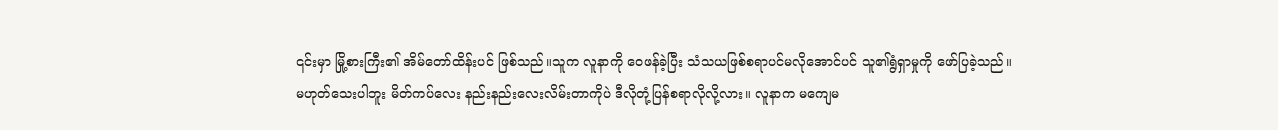၎င်းမှာ မြို့စားကြီး၏ အိမ်တော်ထိန်းပင် ဖြစ်သည်။သူက လူနာကို ဝေဖန်ခဲ့ပြီး သံသယဖြစ်စရာပင်မလိုအောင်ပင် သူ၏ရွံရှာမှုကို ဖော်ပြခဲ့သည်။
မဟုတ်သေးပါဘူး မိတ်ကပ်လေး နည်းနည်းလေးလိမ်းတာကိုပဲ ဒီလိုတုံ့ပြန်စရာလိုလို့လား။ လူနာက မကျေမ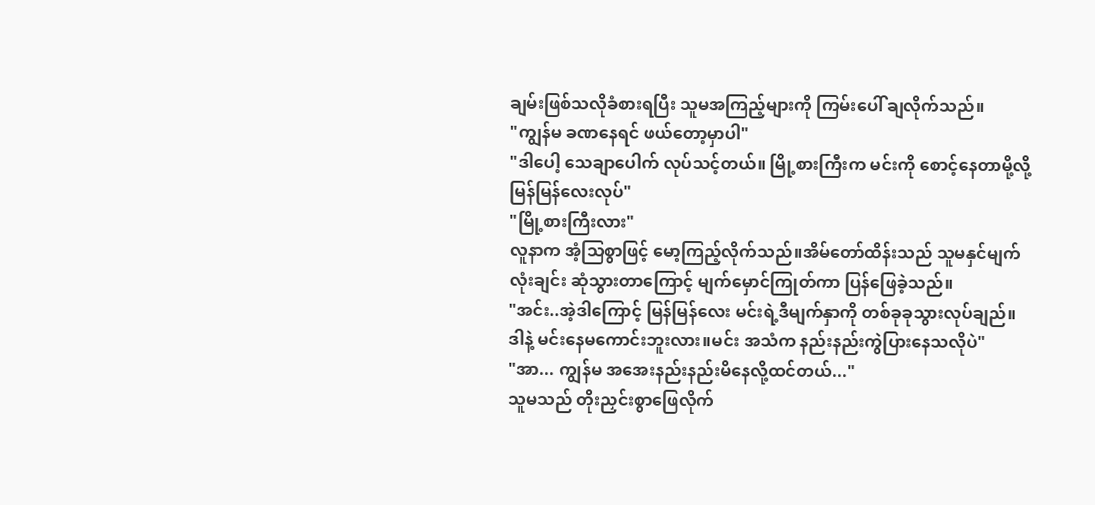ချမ်းဖြစ်သလိုခံစားရပြီး သူမအကြည့်များကို ကြမ်းပေါ် ချလိုက်သည်။
"ကျွန်မ ခဏနေရင် ဖယ်တော့မှာပါ"
"ဒါပေါ့ သေချာပေါက် လုပ်သင့်တယ်။ မြို့စားကြီးက မင်းကို စောင့်နေတာမို့လို့ မြန်မြန်လေးလုပ်"
"မြို့စားကြီးလား"
လူနာက အံ့သြစွာဖြင့် မော့ကြည့်လိုက်သည်။အိမ်တော်ထိန်းသည် သူမနှင်မျက်လုံးချင်း ဆုံသွားတာကြောင့် မျက်မှောင်ကြုတ်ကာ ပြန်ဖြေခဲ့သည်။
"အင်း..အဲ့ဒါကြောင့် မြန်မြန်လေး မင်းရဲ့ဒီမျက်နှာကို တစ်ခုခုသွားလုပ်ချည်။ဒါနဲ့ မင်းနေမကောင်းဘူးလား။မင်း အသံက နည်းနည်းကွဲပြားနေသလိုပဲ"
"အာ... ကျွန်မ အအေးနည်းနည်းမိနေလို့ထင်တယ်..."
သူမသည် တိုးညှင်းစွာဖြေလိုက်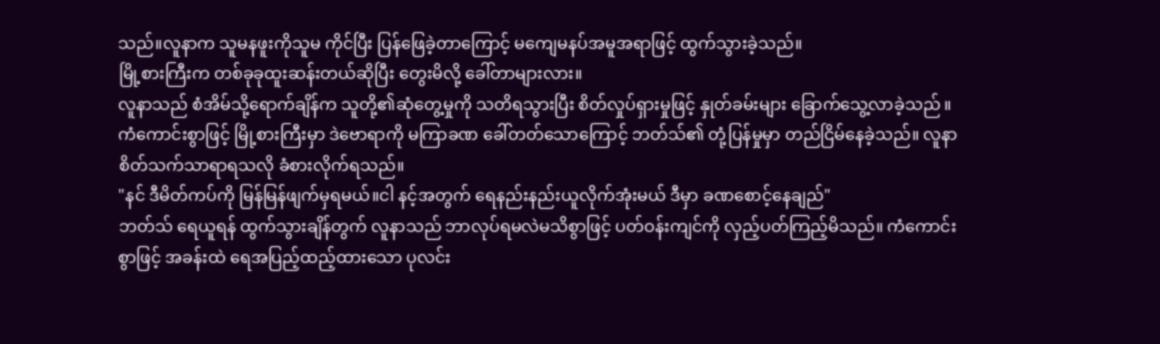သည်။လူနာက သူမနဖူးကိုသူမ ကိုင်ပြီး ပြန်ဖြေခဲ့တာကြောင့် မကျေမနပ်အမူအရာဖြင့် ထွက်သွားခဲ့သည်။
မြို့စားကြီးက တစ်ခုခုထူးဆန်းတယ်ဆိုပြီး တွေးမိလို့ ခေါ်တာများလား။
လူနာသည် စံအိမ်သို့ရောက်ချိန်က သူတို့၏ဆုံတွေ့မှုကို သတိရသွားပြီး စိတ်လှုပ်ရှားမှုဖြင့် နှုတ်ခမ်းများ ခြောက်သွေ့လာခဲ့သည် ။
ကံကောင်းစွာဖြင့် မြို့စားကြီးမှာ ဒဲဗောရာကို မကြာခဏ ခေါ်တတ်သောကြောင့် ဘတ်သ်၏ တုံ့ပြန်မှုမှာ တည်ငြိမ်နေခဲ့သည်။ လူနာ စိတ်သက်သာရာရသလို ခံစားလိုက်ရသည်။
"နင် ဒီမိတ်ကပ်ကို မြန်မြန်ဖျက်မှရမယ်။ငါ နင့်အတွက် ရေနည်းနည်းယူလိုက်အုံးမယ် ဒီမှာ ခဏစောင့်နေချည်"
ဘတ်သ် ရေယူရန် ထွက်သွားချိန်တွက် လူနာသည် ဘာလုပ်ရမလဲမသိစွာဖြင့် ပတ်ဝန်းကျင်ကို လှည့်ပတ်ကြည့်မိသည်။ ကံကောင်းစွာဖြင့် အခန်းထဲ ရေအပြည့်ထည့်ထားသော ပုလင်း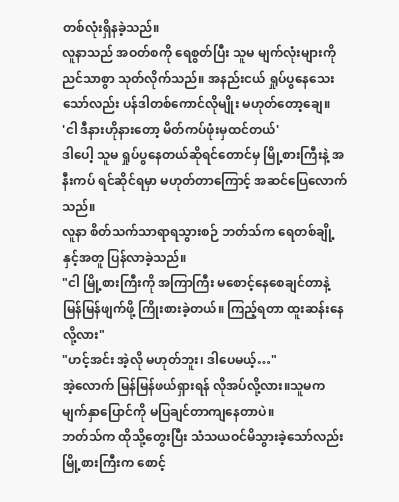တစ်လုံးရှိနခဲ့သည်။
လူနာသည် အဝတ်စကို ရေစွတ်ပြီး သူမ မျက်လုံးများကို ညင်သာစွာ သုတ်လိုက်သည်။ အနည်းငယ် ရှုပ်ပွနေသေးသော်လည်း ပန်ဒါတစ်ကောင်လိုမျိုး မဟုတ်တော့ချေ။
'ငါ ဒီနားဟိုနားတော့ မိတ်ကပ်ဖုံးမှထင်တယ်'
ဒါပေါ့ သူမ ရှုပ်ပွနေတယ်ဆိုရင်တောင်မှ မြို့စားကြီးနဲ့ အနီးကပ် ရင်ဆိုင်ရမှာ မဟုတ်တာကြောင့် အဆင်ပြေလောက်သည်။
လူနာ စိတ်သက်သာရာရသွားစဉ် ဘတ်သ်က ရေတစ်ချို့နှင့်အတူ ပြန်လာခဲ့သည်။
"ငါ မြို့စားကြီးကို အကြာကြီး မစောင့်နေစေချင်တာနဲ့ မြန်မြန်ဖျက်ဖို့ ကြိုးစားခဲ့တယ်။ ကြည့်ရတာ ထူးဆန်းနေလို့လား"
"ဟင့်အင်း အဲ့လို မဟုတ်ဘူး၊ ဒါပေမယ့်…"
အဲ့လောက် မြန်မြန်ဖယ်ရှားရန် လိုအပ်လို့လား။သူမက မျက်နှာပြောင်ကို မပြချင်တာကျနေတာပဲ။
ဘတ်သ်က ထိုသို့တွေးပြီး သံသယဝင်မိသွားခဲ့သော်လည်း မြို့စားကြီးက စောင့်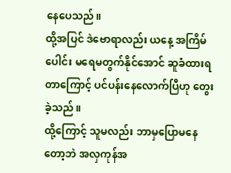နေပေသည်။
ထို့အပြင် ဒဲဗောရာလည်း ယနေ့ အကြိမ်ပေါင်း မရေမတွက်နိုင်အောင် ဆူခံထားရတာကြောင့် ပင်ပန်းနေလောက်ပြီဟု တွေးခဲ့သည်။
ထို့ကြောင့် သူမလည်း ဘာမှပြောမနေတော့ဘဲ အလှကုန်အ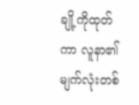ချို့ကိုထုတ်ကာ လူနာ၏မျက်လုံးတစ်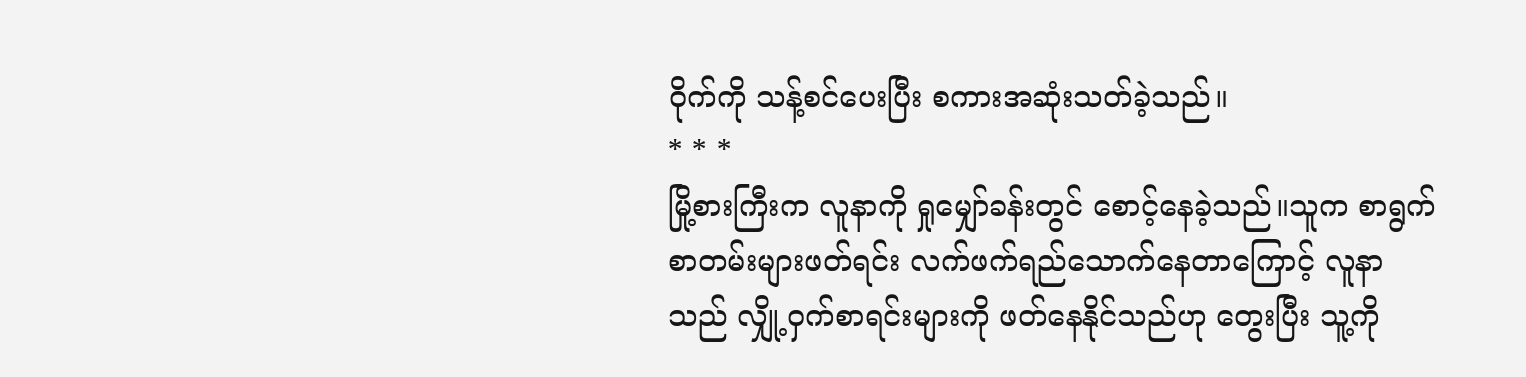ဝိုက်ကို သန့်စင်ပေးပြီး စကားအဆုံးသတ်ခဲ့သည်။
* * *
မြို့စားကြီးက လူနာကို ရှုမျှော်ခန်းတွင် စောင့်နေခဲ့သည်။သူက စာရွက်စာတမ်းများဖတ်ရင်း လက်ဖက်ရည်သောက်နေတာကြောင့် လူနာသည် လျှို့ဝှက်စာရင်းများကို ဖတ်နေနိုင်သည်ဟု တွေးပြီး သူ့ကို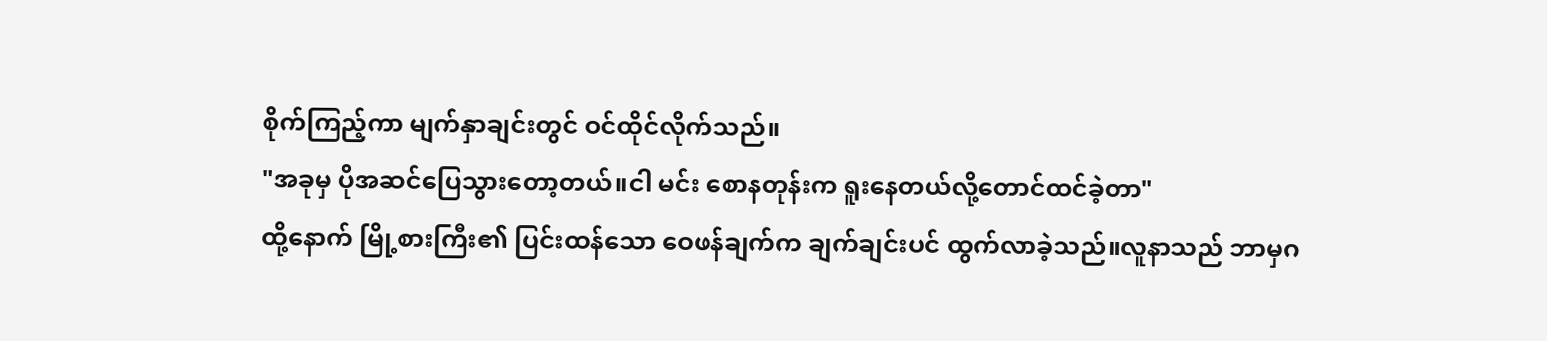စိုက်ကြည့်ကာ မျက်နှာချင်းတွင် ဝင်ထိုင်လိုက်သည်။
"အခုမှ ပိုအဆင်ပြေသွားတော့တယ်။ငါ မင်း စောနတုန်းက ရူးနေတယ်လို့တောင်ထင်ခဲ့တာ"
ထို့နောက် မြို့စားကြီး၏ ပြင်းထန်သော ဝေဖန်ချက်က ချက်ချင်းပင် ထွက်လာခဲ့သည်။လူနာသည် ဘာမှဂ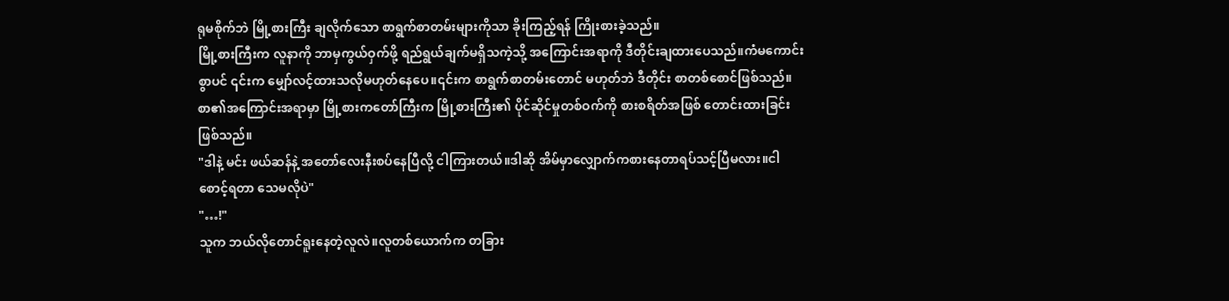ရုမစိုက်ဘဲ မြို့စားကြီး ချလိုက်သော စာရွက်စာတမ်းများကိုသာ ခိုးကြည့်ရန် ကြိုးစားခဲ့သည်။
မြို့စားကြီးက လူနာကို ဘာမှကွယ်ဝှက်ဖို့ ရည်ရွယ်ချက်မရှိသကဲ့သို့ အကြောင်းအရာကို ဒီတိုင်းချထားပေသည်။ကံမကောင်းစွာပင် ၎င်းက မျှော်လင့်ထားသလိုမဟုတ်နေပေ။၎င်းက စာရွက်စာတမ်းတောင် မဟုတ်ဘဲ ဒီတိုင်း စာတစ်စောင်ဖြစ်သည်။
စာ၏အကြောင်းအရာမှာ မြို့စားကတော်ကြီးက မြို့စားကြီး၏ ပိုင်ဆိုင်မှုတစ်ဝက်ကို စားစရိတ်အဖြစ် တောင်းထားခြင်းဖြစ်သည်။
"ဒါနဲ့ မင်း ဖယ်ဆန်နဲ့ အတော်လေးနီးစပ်နေပြီလို့ ငါကြားတယ်။ဒါဆို အိမ်မှာလျှောက်ကစားနေတာရပ်သင့်ပြီမလား။ငါ စောင့်ရတာ သေမလိုပဲ"
"…!"
သူက ဘယ်လိုတောင်ရူးနေတဲ့လူလဲ။လူတစ်ယောက်က တခြား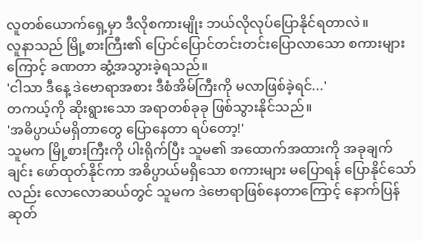လူတစ်ယောက်ရှေ့မှာ ဒီလိုစကားမျိုး ဘယ်လိုလုပ်ပြောနိုင်ရတာလဲ။
လူနာသည် မြို့စားကြီး၏ ပြောင်ပြောင်တင်းတင်းပြောလာသော စကားများကြောင့် ခဏတာ ဆွံ့အသွားခဲ့ရသည်။
'ငါသာ ဒီနေ့ ဒဲဗောရာအစား ဒီစံအိမ်ကြီးကို မလာဖြစ်ခဲ့ရင်...'
တကယ့်ကို ဆိုးရွားသော အရာတစ်ခုခု ဖြစ်သွားနိုင်သည်။
'အဓိပ္ပာယ်မရှိတာတွေ ပြောနေတာ ရပ်တော့!'
သူမက မြို့စားကြီးကို ပါးရိုက်ပြီး သူမ၏ အထောက်အထားကို အခုချက်ချင်း ဖော်ထုတ်နိုင်ကာ အဓိပ္ပာယ်မရှိသော စကားများ မပြောရန် ပြောနိုင်သော်လည်း လောလောဆယ်တွင် သူမက ဒဲဗောရာဖြစ်နေတာကြောင့် နောက်ပြန်ဆုတ်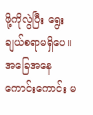ဖို့ကိုလွဲပြီး ရွေးချယ်စရာမရှိပေ။
အခြေအနေကောင်းကောင်း မ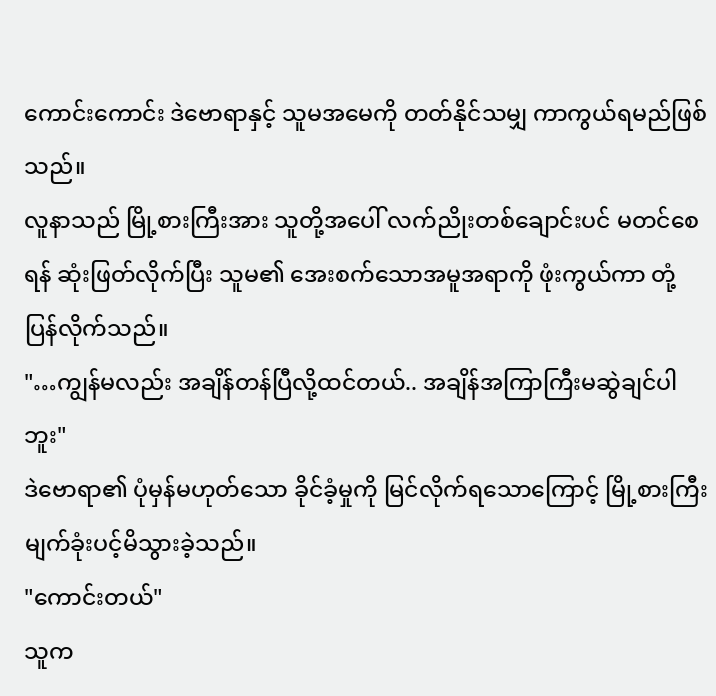ကောင်းကောင်း ဒဲဗောရာနှင့် သူမအမေကို တတ်နိုင်သမျှ ကာကွယ်ရမည်ဖြစ်သည်။
လူနာသည် မြို့စားကြီးအား သူတို့အပေါ် လက်ညိုးတစ်ချောင်းပင် မတင်စေရန် ဆုံးဖြတ်လိုက်ပြီး သူမ၏ အေးစက်သောအမူအရာကို ဖုံးကွယ်ကာ တုံ့ပြန်လိုက်သည်။
"…ကျွန်မလည်း အချိန်တန်ပြီလို့ထင်တယ်.. အချိန်အကြာကြီးမဆွဲချင်ပါဘူး"
ဒဲဗောရာ၏ ပုံမှန်မဟုတ်သော ခိုင်ခံ့မှုကို မြင်လိုက်ရသောကြောင့် မြို့စားကြီး မျက်ခုံးပင့်မိသွားခဲ့သည်။
"ကောင်းတယ်"
သူက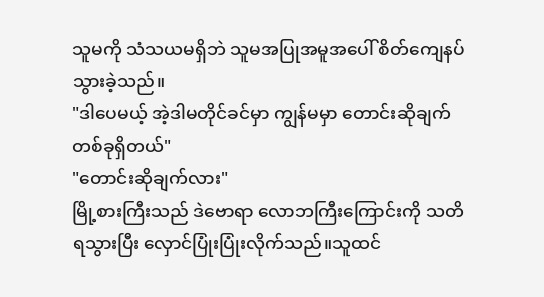သူမကို သံသယမရှိဘဲ သူမအပြုအမူအပေါ် စိတ်ကျေနပ်သွားခဲ့သည်။
"ဒါပေမယ့် အဲ့ဒါမတိုင်ခင်မှာ ကျွန်မမှာ တောင်းဆိုချက်တစ်ခုရှိတယ်"
"တောင်းဆိုချက်လား"
မြို့စားကြီးသည် ဒဲဗောရာ လောဘကြီးကြောင်းကို သတိရသွားပြီး လှောင်ပြုံးပြုံးလိုက်သည်။သူထင်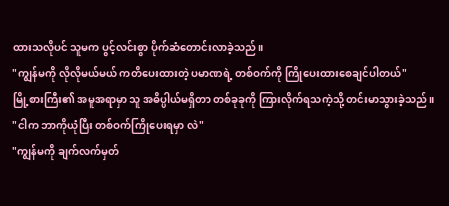ထားသလိုပင် သူမက ပွင့်လင်းစွာ ပိုက်ဆံတောင်းလာခဲ့သည်။
"ကျွန်မကို လိုလိုမယ်မယ် ကတိပေးထားတဲ့ ပမာဏရဲ့ တစ်ဝက်ကို ကြိုပေးထားစေချင်ပါတယ်"
မြို့စားကြီး၏ အမူအရာမှာ သူ အဓိပ္ပါယ်မရှိတာ တစ်ခုခုကို ကြားလိုက်ရသကဲ့သို့ တင်းမာသွားခဲ့သည်။
"ငါက ဘာကိုယုံပြီး တစ်ဝက်ကြိုပေးရမှာ လဲ"
"ကျွန်မကို ချက်လက်မှတ်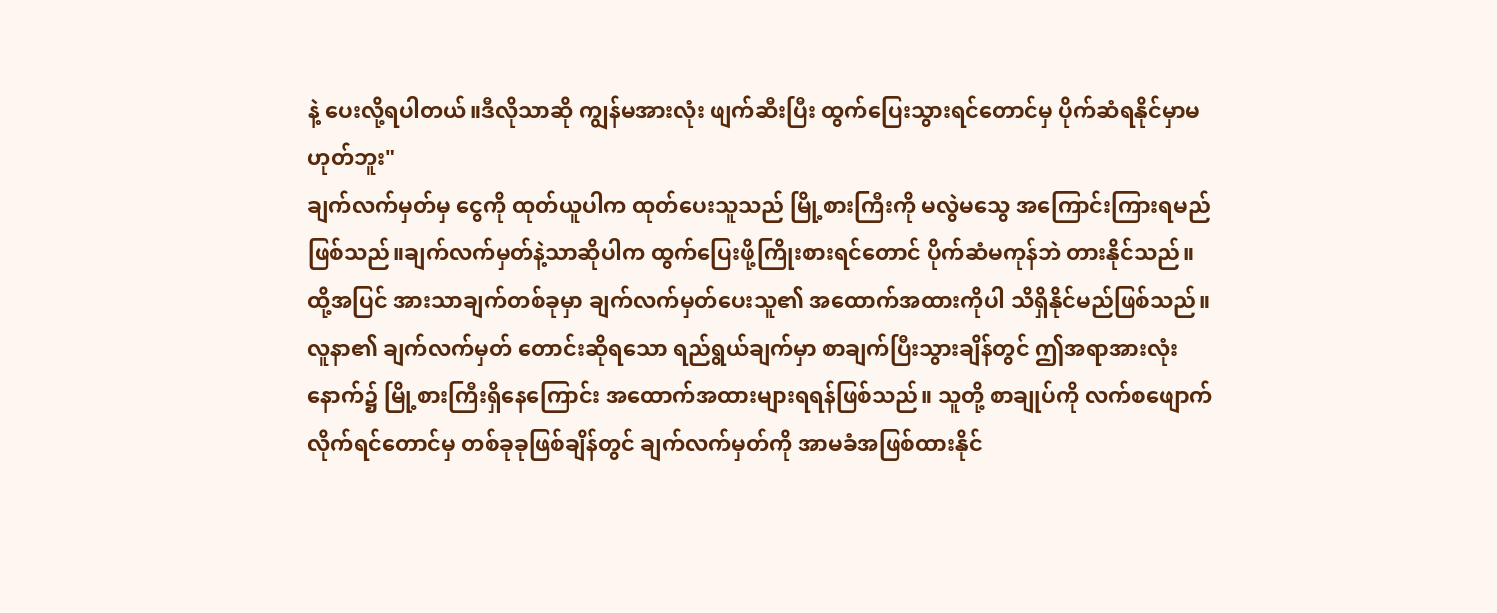နဲ့ ပေးလို့ရပါတယ်။ဒီလိုသာဆို ကျွန်မအားလုံး ဖျက်ဆီးပြီး ထွက်ပြေးသွားရင်တောင်မှ ပိုက်ဆံရနိုင်မှာမဟုတ်ဘူး"
ချက်လက်မှတ်မှ ငွေကို ထုတ်ယူပါက ထုတ်ပေးသူသည် မြို့စားကြီးကို မလွဲမသွေ အကြောင်းကြားရမည်ဖြစ်သည်။ချက်လက်မှတ်နဲ့သာဆိုပါက ထွက်ပြေးဖို့ကြိုးစားရင်တောင် ပိုက်ဆံမကုန်ဘဲ တားနိုင်သည်။
ထို့အပြင် အားသာချက်တစ်ခုမှာ ချက်လက်မှတ်ပေးသူ၏ အထောက်အထားကိုပါ သိရှိနိုင်မည်ဖြစ်သည်။
လူနာ၏ ချက်လက်မှတ် တောင်းဆိုရသော ရည်ရွယ်ချက်မှာ စာချက်ပြီးသွားချိန်တွင် ဤအရာအားလုံးနောက်၌ မြို့စားကြီးရှိနေကြောင်း အထောက်အထားများရရန်ဖြစ်သည်။ သူတို့ စာချုပ်ကို လက်စဖျောက်လိုက်ရင်တောင်မှ တစ်ခုခုဖြစ်ချိန်တွင် ချက်လက်မှတ်ကို အာမခံအဖြစ်ထားနိုင်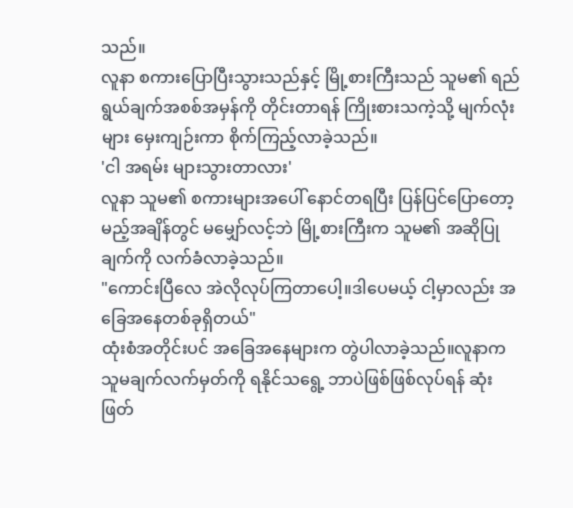သည်။
လူနာ စကားပြောပြီးသွားသည်နှင့် မြို့စားကြီးသည် သူမ၏ ရည်ရွယ်ချက်အစစ်အမှန်ကို တိုင်းတာရန် ကြိုးစားသကဲ့သို့ မျက်လုံးများ မှေးကျဉ်းကာ စိုက်ကြည့်လာခဲ့သည်။
'ငါ အရမ်း များသွားတာလား'
လူနာ သူမ၏ စကားများအပေါ် နောင်တရပြီး ပြန်ပြင်ပြောတော့မည့်အချိန်တွင် မမျှော်လင့်ဘဲ မြို့စားကြီးက သူမ၏ အဆိုပြုချက်ကို လက်ခံလာခဲ့သည်။
"ကောင်းပြီလေ အဲလိုလုပ်ကြတာပေါ့။ဒါပေမယ့် ငါ့မှာလည်း အခြေအနေတစ်ခုရှိတယ်"
ထုံးစံအတိုင်းပင် အခြေအနေများက တွဲပါလာခဲ့သည်။လူနာက သူမချက်လက်မှတ်ကို ရနိုင်သရွေ့ ဘာပဲဖြစ်ဖြစ်လုပ်ရန် ဆုံးဖြတ်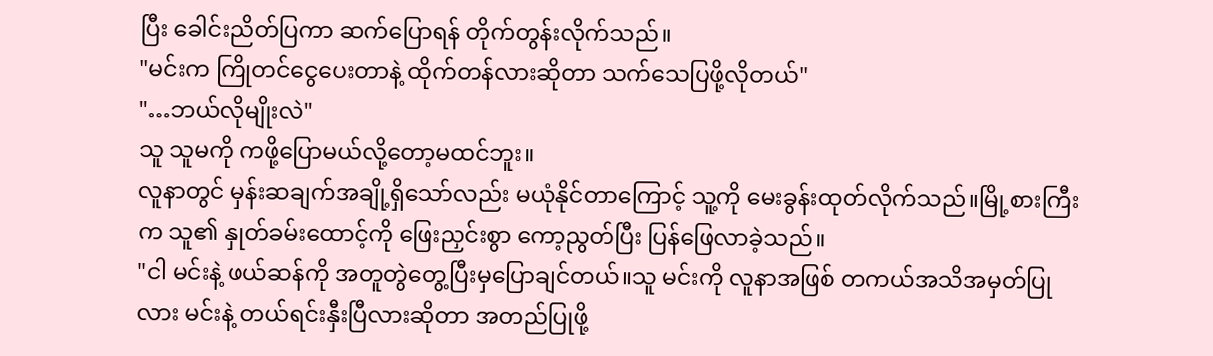ပြီး ခေါင်းညိတ်ပြကာ ဆက်ပြောရန် တိုက်တွန်းလိုက်သည်။
"မင်းက ကြိုတင်ငွေပေးတာနဲ့ ထိုက်တန်လားဆိုတာ သက်သေပြဖို့လိုတယ်"
"…ဘယ်လိုမျိုးလဲ"
သူ သူမကို ကဖို့ပြောမယ်လို့တော့မထင်ဘူး။
လူနာတွင် မှန်းဆချက်အချို့ရှိသော်လည်း မယုံနိုင်တာကြောင့် သူ့ကို မေးခွန်းထုတ်လိုက်သည်။မြို့စားကြီးက သူ၏ နှုတ်ခမ်းထောင့်ကို ဖြေးညှင်းစွာ ကော့ညွတ်ပြီး ပြန်ဖြေလာခဲ့သည်။
"ငါ မင်းနဲ့ ဖယ်ဆန်ကို အတူတွဲတွေ့ပြီးမှပြောချင်တယ်။သူ မင်းကို လူနာအဖြစ် တကယ်အသိအမှတ်ပြုလား မင်းနဲ့ တယ်ရင်းနှီးပြီလားဆိုတာ အတည်ပြုဖို့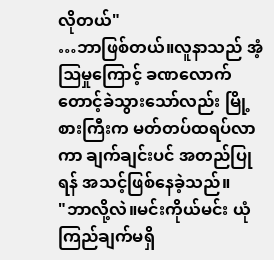လိုတယ်"
…ဘာဖြစ်တယ်။လူနာသည် အံ့ဩမှုကြောင့် ခဏလောက် တောင့်ခဲသွားသော်လည်း မြို့စားကြီးက မတ်တပ်ထရပ်လာကာ ချက်ချင်းပင် အတည်ပြုရန် အသင့်ဖြစ်နေခဲ့သည်။
"ဘာလို့လဲ။မင်းကိုယ်မင်း ယုံကြည်ချက်မရှိ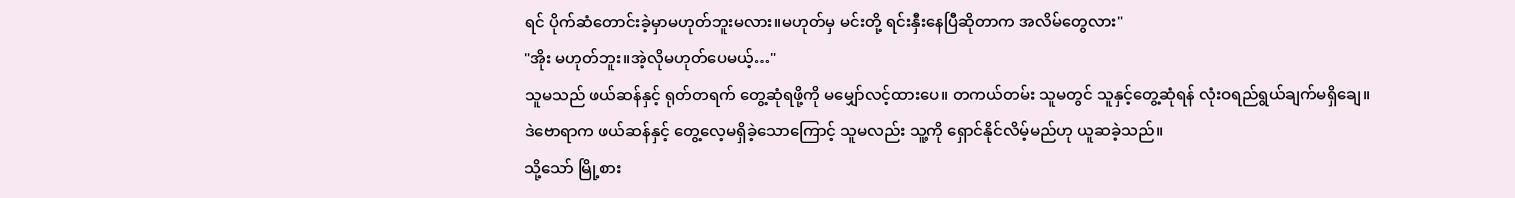ရင် ပိုက်ဆံတောင်းခဲ့မှာမဟုတ်ဘူးမလား။မဟုတ်မှ မင်းတို့ ရင်းနှီးနေပြီဆိုတာက အလိမ်တွေလား"
"အိုး မဟုတ်ဘူး။အဲ့လိုမဟုတ်ပေမယ့်…"
သူမသည် ဖယ်ဆန်နှင့် ရုတ်တရက် တွေ့ဆုံရဖို့ကို မမျှော်လင့်ထားပေ။ တကယ်တမ်း သူမတွင် သူနှင့်တွေ့ဆုံရန် လုံးဝရည်ရွယ်ချက်မရှိချေ။
ဒဲဗောရာက ဖယ်ဆန်နှင့် တွေ့လေ့မရှိခဲ့သောကြောင့် သူမလည်း သူ့ကို ရှောင်နိုင်လိမ့်မည်ဟု ယူဆခဲ့သည်။
သို့သော် မြို့စား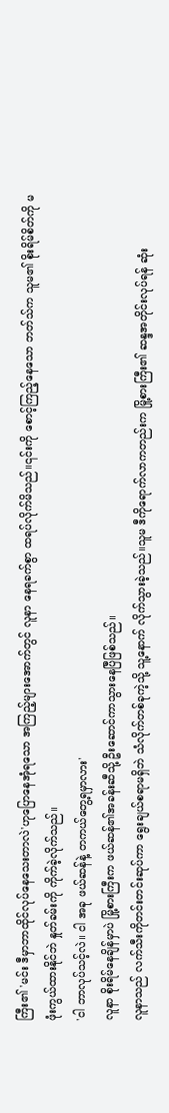ကြီး၏ 'မင်း ဒီမှာဘာထိုင်လုပ်နေသေးတာလဲ'ဟုပြောနေအုံရသော အကြည့်များအောက်တွင် လူနာ နေရခက်စွာ ထရပ်လိုက်မိသည်။၎င်းကို စောင့်ကြည့်နေသော ဘတ်သ်က သူမ၏ စိုးရိမ်စိတ်ကို မဖုံးကွယ်ထားနိုင်ဘဲ နှုတ်ခမ်းကို ကိုက်ခဲ့လိုက်သည်။
'ငါ ဘာလုပ်သင့်လဲ။ ငါ အခု ဖယ်ဆန်နဲ့ တကယ်တွေ့ရမှာလား'
လူနာ စိုးရိမ်နေချိန်မှာပဲ မြို့စားကြီးက ဖယ်ဆန်၏အခန်းဆီသို့ ဦးဆောင်ကာသွားနေပြီဖြစ်သည်။
လူနာသည် လက်သီးကိုတင်းတင်းဆုပ်ကာ ရွေးချယ်စရာမရှိဘဲ သံလိုက်တစ်ခုကဲ့သို့ သူ့နောက် လိုက်သွားခဲ့သည်။သူမ ဒီကိုရောက်လာကတည်းက မြို့စားကြီး၏ ဆန္ဒအတိုင်းလုပ်ရန် ဆုံး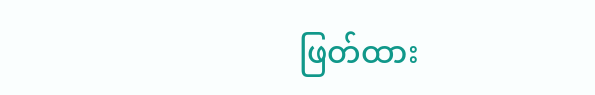ဖြတ်ထား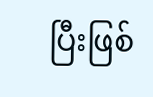ပြီးဖြစ်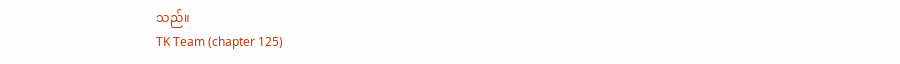သည်။
TK Team (chapter 125)